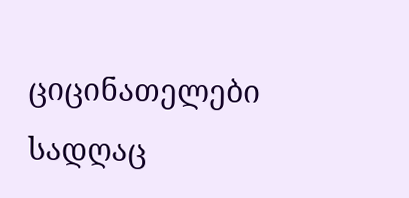ციცინათელები
სადღაც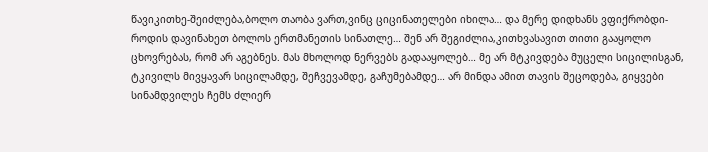წავიკითხე-შეიძლება,ბოლო თაობა ვართ,ვინც ციცინათელები იხილა… და მერე დიდხანს ვფიქრობდი-როდის დავინახეთ ბოლოს ერთმანეთის სინათლე… შენ არ შეგიძლია,კითხვასავით თითი გააყოლო ცხოვრებას, რომ არ აგებნეს. მას მხოლოდ ნერვებს გადააყოლებ… მე არ მტკივდება მუცელი სიცილისგან, ტკივილს მივყავარ სიცილამდე, შეჩვევამდე, გაჩუმებამდე… არ მინდა ამით თავის შეცოდება, გიყვები სინამდვილეს ჩემს ძლიერ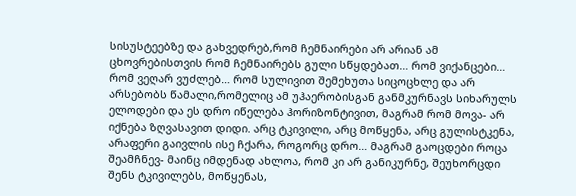სისუსტეებზე და გახვედრებ,რომ ჩემნაირები არ არიან ამ ცხოვრებისთვის რომ ჩემნაირებს გული სწყდებათ… რომ ვიქანცები… რომ ვეღარ ვუძლებ… რომ სულივით შემეხუთა სიცოცხლე და არ არსებობს წამალი,რომელიც ამ უჰაერობისგან განმკურნავს სიხარულს ელოდები და ეს დრო იწელება ჰორიზონტივით, მაგრამ რომ მოვა- არ იქნება ზღვასავით დიდი. არც ტკივილი, არც მოწყენა, არც გულისტკენა, არაფერი გაივლის ისე ჩქარა, როგორც დრო… მაგრამ გაოცდები როცა შეამჩნევ- მაინც იმდენად ახლოა, რომ კი არ განიკურნე, შეუხორცდი შენს ტკივილებს, მოწყენას,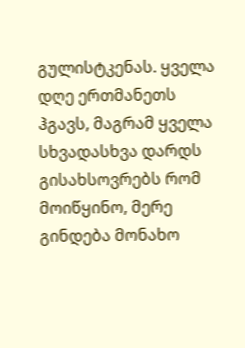გულისტკენას. ყველა დღე ერთმანეთს ჰგავს, მაგრამ ყველა სხვადასხვა დარდს გისახსოვრებს რომ მოიწყინო, მერე გინდება მონახო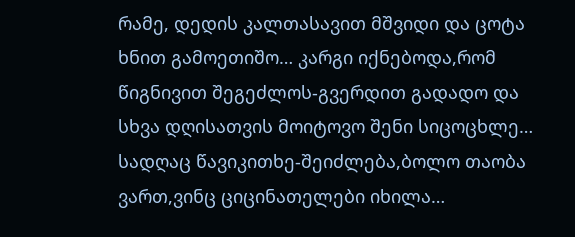რამე, დედის კალთასავით მშვიდი და ცოტა ხნით გამოეთიშო… კარგი იქნებოდა,რომ წიგნივით შეგეძლოს-გვერდით გადადო და სხვა დღისათვის მოიტოვო შენი სიცოცხლე… სადღაც წავიკითხე-შეიძლება,ბოლო თაობა ვართ,ვინც ციცინათელები იხილა…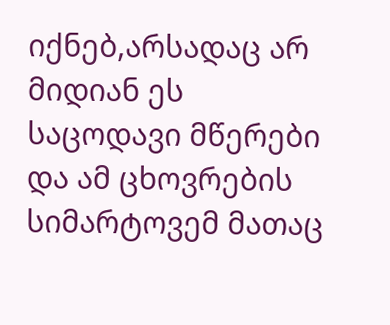იქნებ,არსადაც არ მიდიან ეს საცოდავი მწერები და ამ ცხოვრების სიმარტოვემ მათაც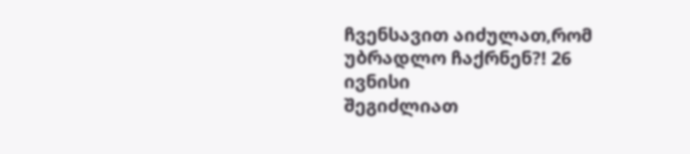ჩვენსავით აიძულათ,რომ უბრადლო ჩაქრნენ?! 26 ივნისი
შეგიძლიათ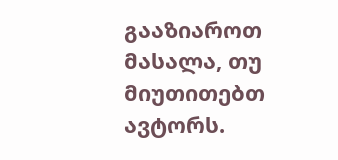გააზიაროთ მასალა, თუ მიუთითებთ ავტორს.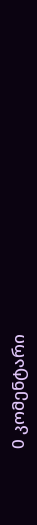0 კომენტარი